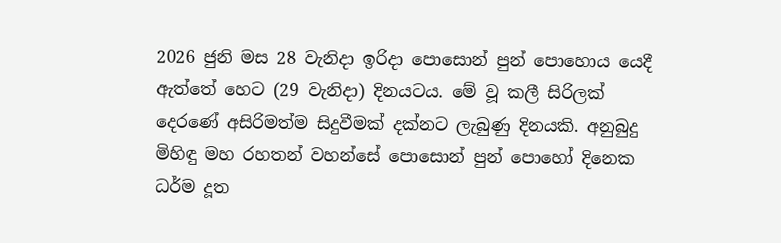2026 ජුනි මස 28 වැනිදා ඉරිදා පොසොන් පුන් පොහොය යෙදී ඇත්තේ හෙට (29 වැනිදා) දිනයටය. මේ වූ කලී සිරිලක් දෙරණේ අසිරිමත්ම සිදුවීමක් දක්නට ලැබුණු දිනයකි. අනුබුදු මිහිඳු මහ රහතන් වහන්සේ පොසොන් පුන් පොහෝ දිනෙක ධර්ම දූත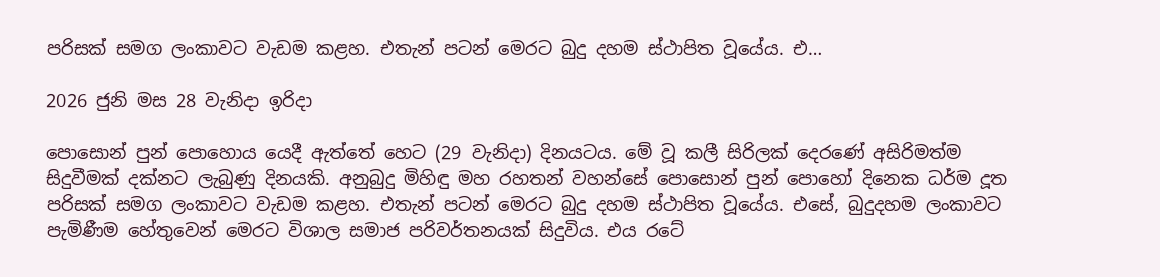පරිසක් සමග ලංකාවට වැඩම කළහ. එතැන් පටන් මෙරට බුදු දහම ස්ථාපිත වූයේය. එ…

2026 ජුනි මස 28 වැනිදා ඉරිදා

පොසොන් පුන් පොහොය යෙදී ඇත්තේ හෙට (29 වැනිදා) දිනයටය. මේ වූ කලී සිරිලක් දෙරණේ අසිරිමත්ම සිදුවීමක් දක්නට ලැබුණු දිනයකි. අනුබුදු මිහිඳු මහ රහතන් වහන්සේ පොසොන් පුන් පොහෝ දිනෙක ධර්ම දූත පරිසක් සමග ලංකාවට වැඩම කළහ. එතැන් පටන් මෙරට බුදු දහම ස්ථාපිත වූයේය. එසේ, බුදුදහම ලංකාවට පැමිණීම හේතුවෙන් මෙරට විශාල සමාජ පරිවර්තනයක් සිදුවිය. එය රටේ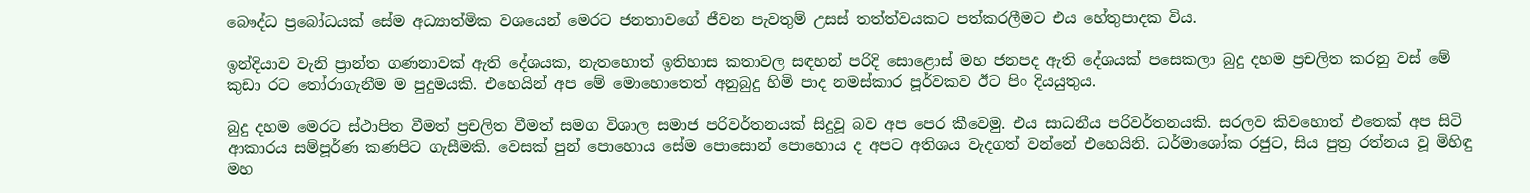බෞද්ධ ප්‍රබෝධයක් සේම අධ්‍යාත්මික වශයෙන් මෙරට ජනතාවගේ ජීවන පැවතුම් උසස් තත්ත්වයකට පත්කරලීමට එය හේතුපාදක විය.

ඉන්දියාව වැනි ප්‍රාන්ත ගණනාවක් ඇති දේශයක, නැතහොත් ඉතිහාස කතාවල සඳහන් පරිදි සොළොස් මහ ජනපද ඇති දේශයක් පසෙකලා බුදු දහම ප්‍රචලිත කරනු වස් මේ කුඩා රට තෝරාගැනීම ම පුදුමයකි. එහෙයින් අප මේ මොහොතෙත් අනුබුදු හිමි පාද නමස්කාර පූර්වකව ඊට පිං දියයුතුය.

බුදු දහම මෙරට ස්ථාපිත වීමත් ප්‍රචලිත වීමත් සමග විශාල සමාජ පරිවර්තනයක් සිදුවූ බව අප පෙර කීවෙමු. එය සාධනීය පරිවර්තනයකි. සරලව කිවහොත් එතෙක් අප සිටි ආකාරය සම්පූර්ණ කණපිට ගැසීමකි. වෙසක් පුන් පොහොය සේම පොසොන් පොහොය ද අපට අතිශය වැදගත් වන්නේ එහෙයිනි. ධර්මාශෝක රජුට, සිය පුත්‍ර රත්නය වූ මිහිඳු මහ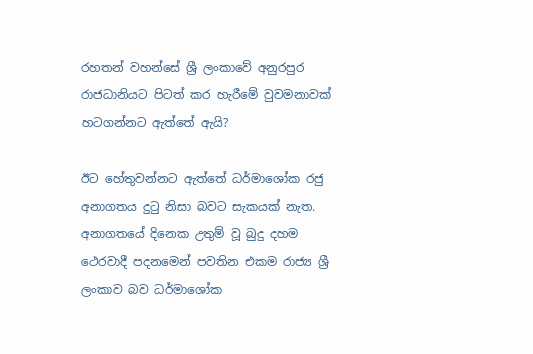රහතන් වහන්සේ ශ්‍රී ලංකාවේ අනුරපුර රාජධානියට පිටත් කර හැරීමේ වුවමනාවක් හටගන්නට ඇත්තේ ඇයි?

ඊට හේතුවන්නට ඇත්තේ ධර්මාශෝක රජු අනාගතය දුටු නිසා බවට සැකයක් නැත. අනාගතයේ දිනෙක උතුම් වූ බුදු දහම ථෙරවාදී පදනමෙන් පවතින එකම රාජ්‍ය ශ්‍රී ලංකාව බව ධර්මාශෝක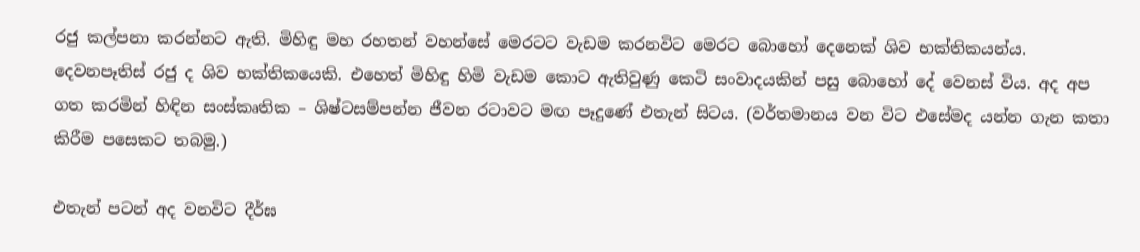රජු කල්පනා කරන්නට ඇති. මිහිඳු මහ රහතන් වහන්සේ මෙරටට වැඩම කරනවිට මෙරට බොහෝ දෙනෙක් ශිව භක්තිකයන්ය. දෙවනපෑතිස් රජු ද ශිව භක්තිකයෙකි. එහෙත් මිහිඳු හිමි වැඩම කොට ඇතිවුණු කෙටි සංවාදයකින් පසු බොහෝ දේ වෙනස් විය. අද අප ගත කරමින් හිඳින සංස්කෘතික – ශිෂ්ටසම්පන්න ජීවන රටාවට මඟ පෑදුණේ එතැන් සිටය. (වර්තමානය වන විට එසේමද යන්න ගැන කතා කිරීම පසෙකට තබමු.)

එතැන් පටන් අද වනවිට දීර්ඝ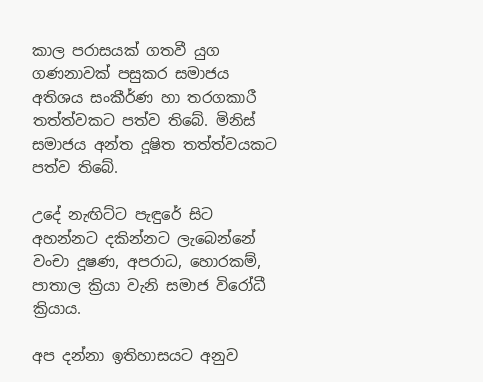කාල පරාසයක් ගතවී යුග ගණනාවක් පසුකර සමාජය අතිශය සංකීර්ණ හා තරගකාරී තත්ත්වකට පත්ව තිබේ. මිනිස් සමාජය අන්ත දූෂිත තත්ත්වයකට පත්ව තිබේ.

උදේ නැඟිට්ට පැඳුරේ සිට අහන්නට දකින්නට ලැබෙන්නේ වංචා දූෂණ, අපරාධ, හොරකම්, පාතාල ක්‍රියා වැනි සමාජ විරෝධී ක්‍රියාය.

අප දන්නා ඉතිහාසයට අනුව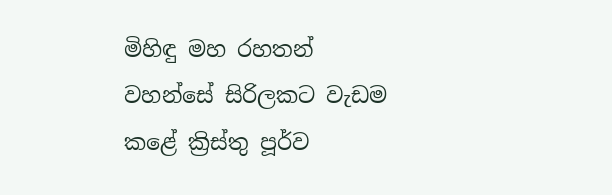මිහිඳු මහ රහතන් වහන්සේ සිරිලකට වැඩම කළේ ක්‍රිස්තු පූර්ව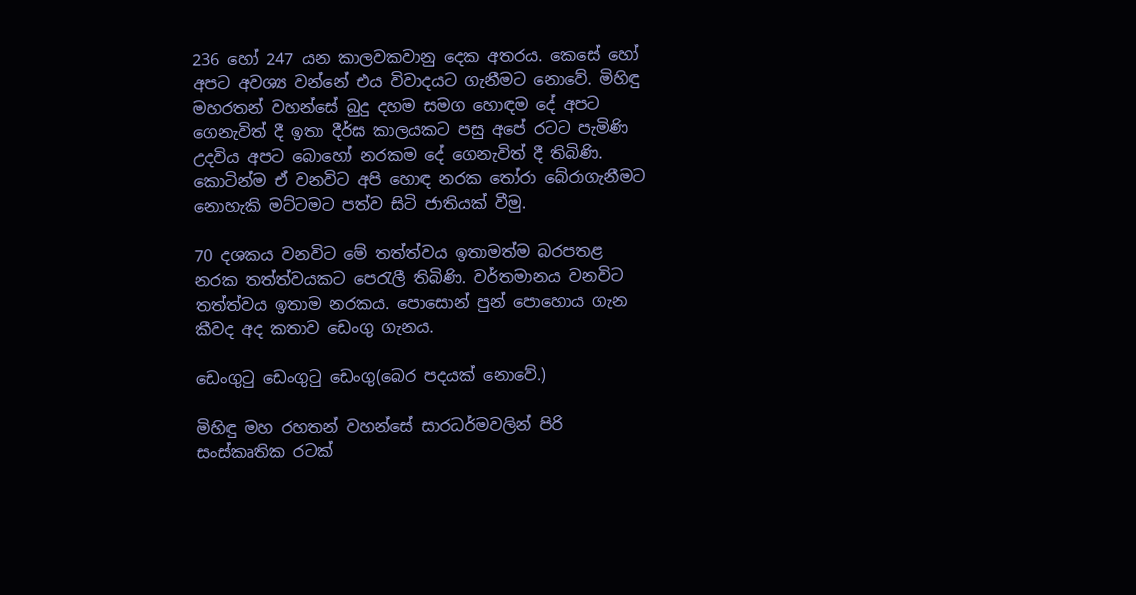236 හෝ 247 යන කාලවකවානු දෙක අතරය. කෙසේ හෝ අපට අවශ්‍ය වන්නේ එය විවාදයට ගැනීමට නොවේ. මිහිඳු මහරතන් වහන්සේ බුදු දහම සමග හොඳම දේ අපට ගෙනැවිත් දී ඉතා දීර්ඝ කාලයකට පසු අපේ රටට පැමිණි උදවිය අපට බොහෝ නරකම දේ ගෙනැවිත් දී තිබිණි. කොටින්ම ඒ වනවිට අපි හොඳ නරක තෝරා බේරාගැනීමට නොහැකි මට්ටමට පත්ව සිටි ජාතියක් වීමු.

70 දශකය වනවිට මේ තත්ත්වය ඉතාමත්ම බරපතළ නරක තත්ත්වයකට පෙරැලී තිබිණි. වර්තමානය වනවිට තත්ත්වය ඉතාම නරකය. පොසොන් පුන් පොහොය ගැන කීවද අද කතාව ඩෙංගු ගැනය.

ඩෙංගුටු ඩෙංගුටු ඩෙංගු(බෙර පදයක් නොවේ.)

මිහිඳු මහ රහතන් වහන්සේ සාරධර්මවලින් පිරි සංස්කෘතික රටක්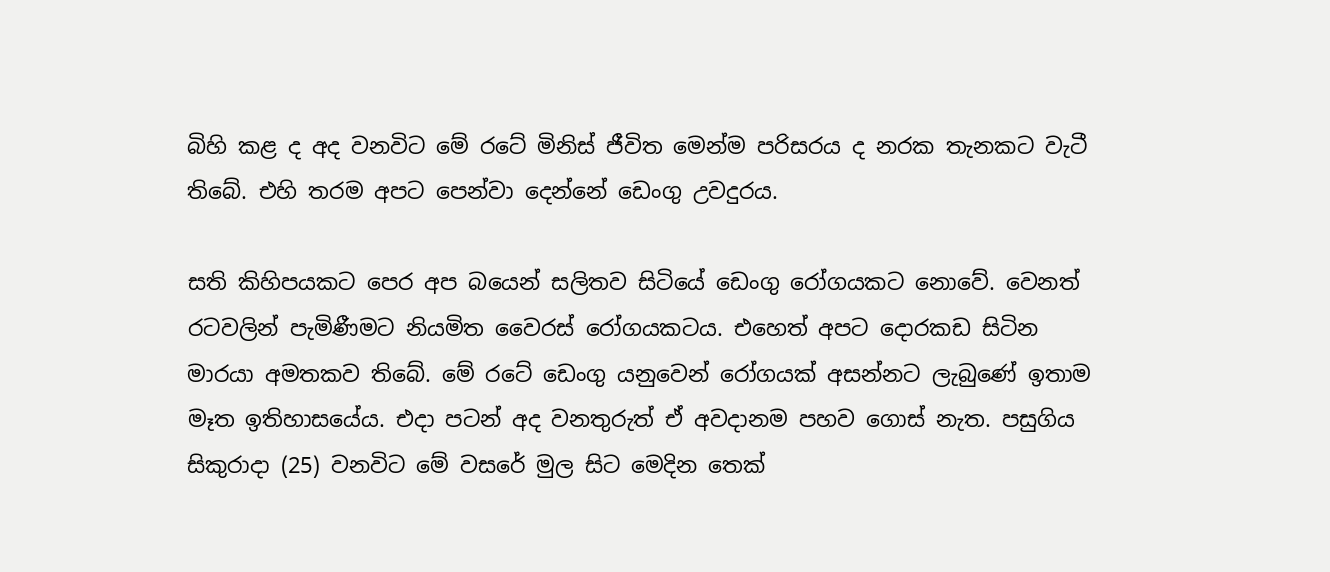බිහි කළ ද අද වනවිට මේ රටේ මිනිස් ජීවිත මෙන්ම පරිසරය ද නරක තැනකට වැටී තිබේ. එහි තරම අපට පෙන්වා දෙන්නේ ඩෙංගු උවදුරය.

සති කිහිපයකට පෙර අප බයෙන් සලිතව සිටියේ ඩෙංගු රෝගයකට නොවේ. වෙනත් රටවලින් පැමිණීමට නියමිත වෛරස් රෝගයකටය. එහෙත් අපට දොරකඩ සිටින මාරයා අමතකව තිබේ. මේ රටේ ඩෙංගු යනුවෙන් රෝගයක් අසන්නට ලැබුණේ ඉතාම මෑත ඉතිහාසයේය. එදා පටන් අද වනතුරුත් ඒ අවදානම පහව ගොස් නැත. පසුගිය සිකුරාදා (25) වනවිට මේ වසරේ මුල සිට මෙදින තෙක්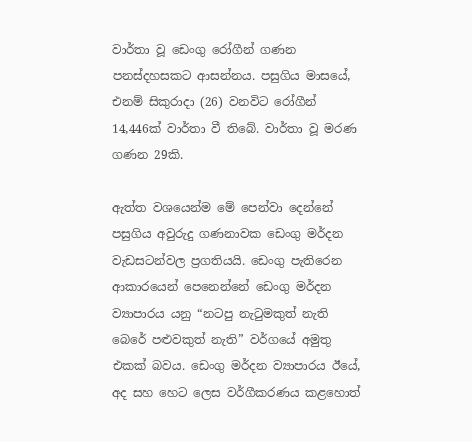වාර්තා වූ ඩෙංගු රෝගීන් ගණන පනස්දහසකට ආසන්නය. පසුගිය මාසයේ, එනම් සිකුරාදා (26) වනවිට රෝගීන් 14,446ක් වාර්තා වී තිබේ. වාර්තා වූ මරණ ගණන 29කි.

ඇත්ත වශයෙන්ම මේ පෙන්වා දෙන්නේ පසුගිය අවුරුදු ගණනාවක ඩෙංගු මර්දන වැඩසටන්වල ප්‍රගතියයි. ඩෙංගු පැතිරෙන ආකාරයෙන් පෙනෙන්නේ ඩෙංගු මර්දන ව්‍යාපාරය යනු “නටපු නැටුමකුත් නැති බෙරේ පළුවකුත් නැති” වර්ගයේ අමුතු එකක් බවය. ඩෙංගු මර්දන ව්‍යාපාරය ඊයේ, අද සහ හෙට ලෙස වර්ගීකරණය කළහොත්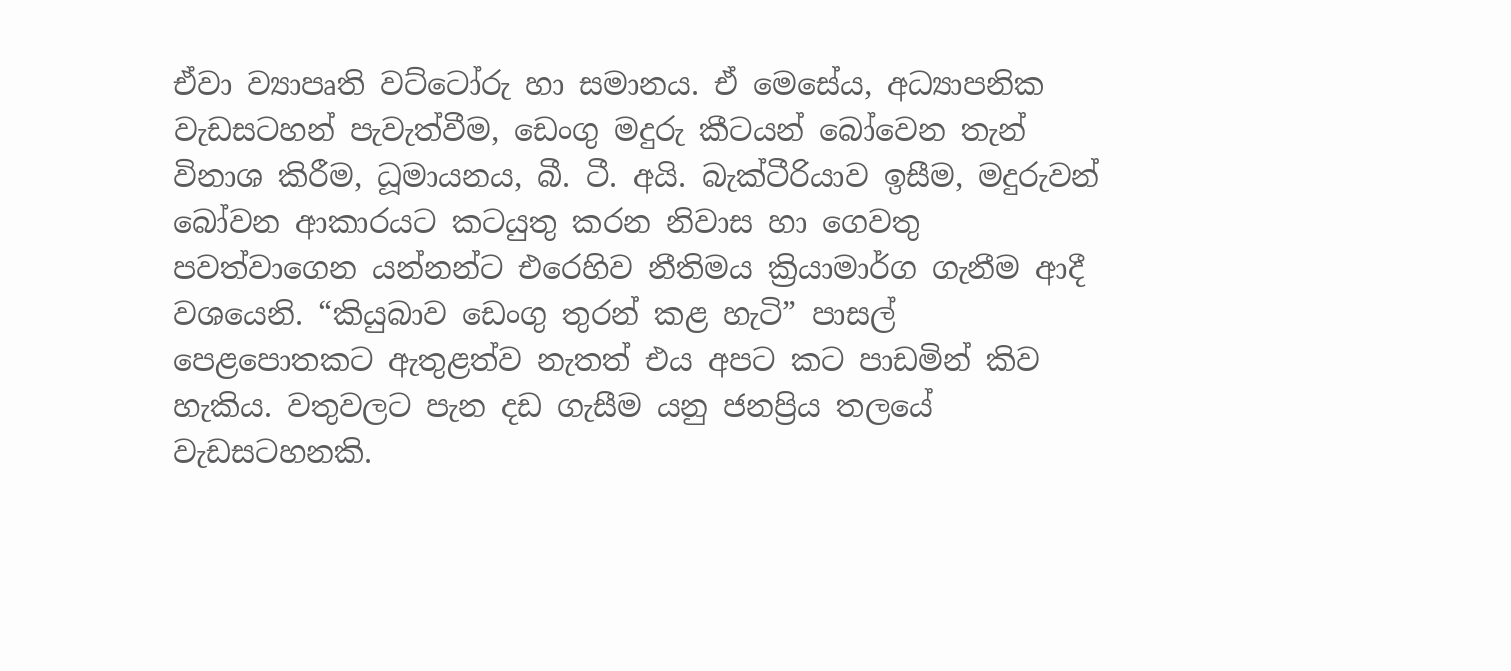ඒවා ව්‍යාපෘති වට්ටෝරු හා සමානය. ඒ මෙසේය, අධ්‍යාපනික වැඩසටහන් පැවැත්වීම, ඩෙංගු මදුරු කීටයන් බෝවෙන තැන් විනාශ කිරීම, ධූමායනය, බී. ටී. අයි. බැක්ටීරියාව ඉසීම, මදුරුවන් බෝවන ආකාරයට කටයුතු කරන නිවාස හා ගෙවතු පවත්වාගෙන යන්නන්ට එරෙහිව නීතිමය ක්‍රියාමාර්ග ගැනීම ආදී වශයෙනි. “කියුබාව ඩෙංගු තුරන් කළ හැටි” පාසල් පෙළපොතකට ඇතුළත්ව නැතත් එය අපට කට පාඩමින් කිව හැකිය. වතුවලට පැන දඩ ගැසීම යනු ජනප්‍රිය තලයේ වැඩසටහනකි.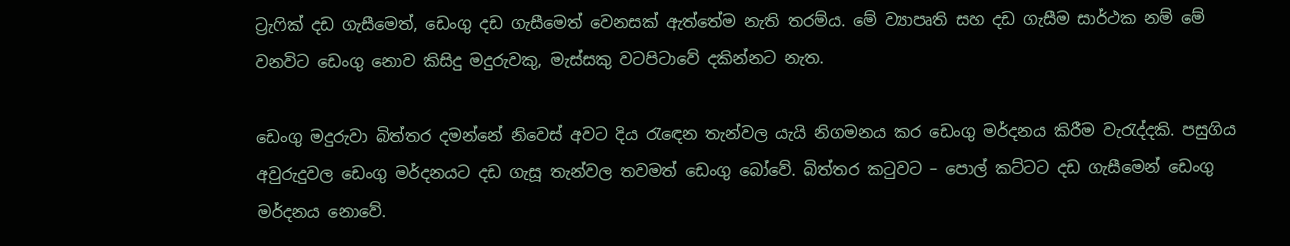ට්‍රැෆික් දඩ ගැසීමෙත්, ඩෙංගු දඩ ගැසීමෙත් වෙනසක් ඇත්තේම නැති තරම්ය. මේ ව්‍යාපෘති සහ දඩ ගැසීම සාර්ථක නම් මේ වනවිට ඩෙංගු නොව කිසිදු මදුරුවකු, මැස්සකු වටපිටාවේ දකින්නට නැත.

ඩෙංගු මදුරුවා බිත්තර දමන්නේ නිවෙස් අවට දිය රැඳෙන තැන්වල යැයි නිගමනය කර ඩෙංගු මර්දනය කිරීම වැරැද්දකි. පසුගිය අවුරුදුවල ඩෙංගු මර්දනයට දඩ ගැසූ තැන්වල තවමත් ඩෙංගු බෝවේ. බිත්තර කටුවට – පොල් කට්ටට දඩ ගැසීමෙන් ඩෙංගු මර්දනය නොවේ.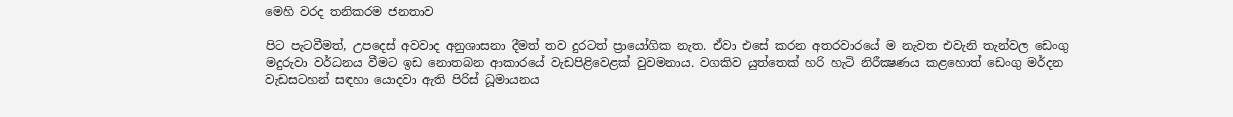මෙහි වරද තනිකරම ජනතාව

පිට පැටවීමත්, උපදෙස් අවවාද අනුශාසනා දීමත් තව දුරටත් ප්‍රායෝගික නැත. ඒවා එසේ කරන අතරවාරයේ ම නැවත එවැනි තැන්වල ඩෙංගු මදුරුවා වර්ධනය වීමට ඉඩ නොතබන ආකාරයේ වැඩපිළිවෙළක් වුවමනාය. වගකිව යුත්තෙක් හරි හැටි නිරීක්‍ෂණය කළහොත් ඩෙංගු මර්දන වැඩසටහන් සඳහා යොදවා ඇති පිරිස් ධූමායනය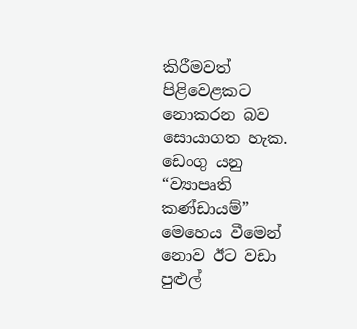කිරීමවත් පිළිවෙළකට නොකරන බව සොයාගත හැක. ඩෙංගු යනු “ව්‍යාපෘති කණ්ඩායම්” මෙහෙය වීමෙන් නොව ඊට වඩා පුළුල්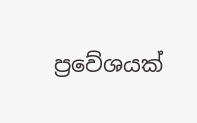ප්‍රවේශයක්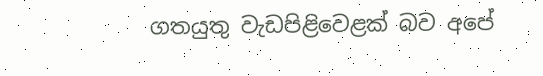ගතයුතු වැඩපිළිවෙළක් බව අපේ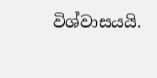විශ්වාසයයි.